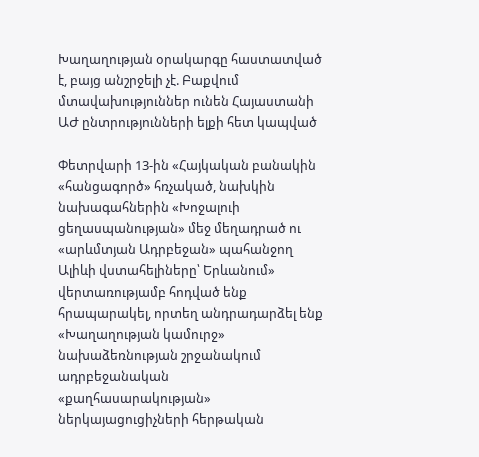Խաղաղության օրակարգը հաստատված է, բայց անշրջելի չէ. Բաքվում մտավախություններ ունեն Հայաստանի ԱԺ ընտրությունների ելքի հետ կապված

Փետրվարի 13-ին «Հայկական բանակին «հանցագործ» հռչակած, նախկին նախագահներին «Խոջալուի ցեղասպանության» մեջ մեղադրած ու «արևմտյան Ադրբեջան» պահանջող Ալիևի վստահելիները՝ Երևանում» վերտառությամբ հոդված ենք հրապարակել, որտեղ անդրադարձել ենք «Խաղաղության կամուրջ» նախաձեռնության շրջանակում ադրբեջանական «քաղհասարակության» ներկայացուցիչների հերթական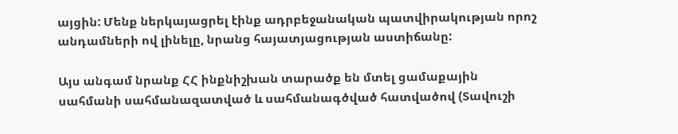այցին: Մենք ներկայացրել էինք ադրբեջանական պատվիրակության որոշ անդամների ով լինելը, նրանց հայատյացության աստիճանը:

Այս անգամ նրանք ՀՀ ինքնիշխան տարածք են մտել ցամաքային սահմանի սահմանազատված և սահմանագծված հատվածով (Տավուշի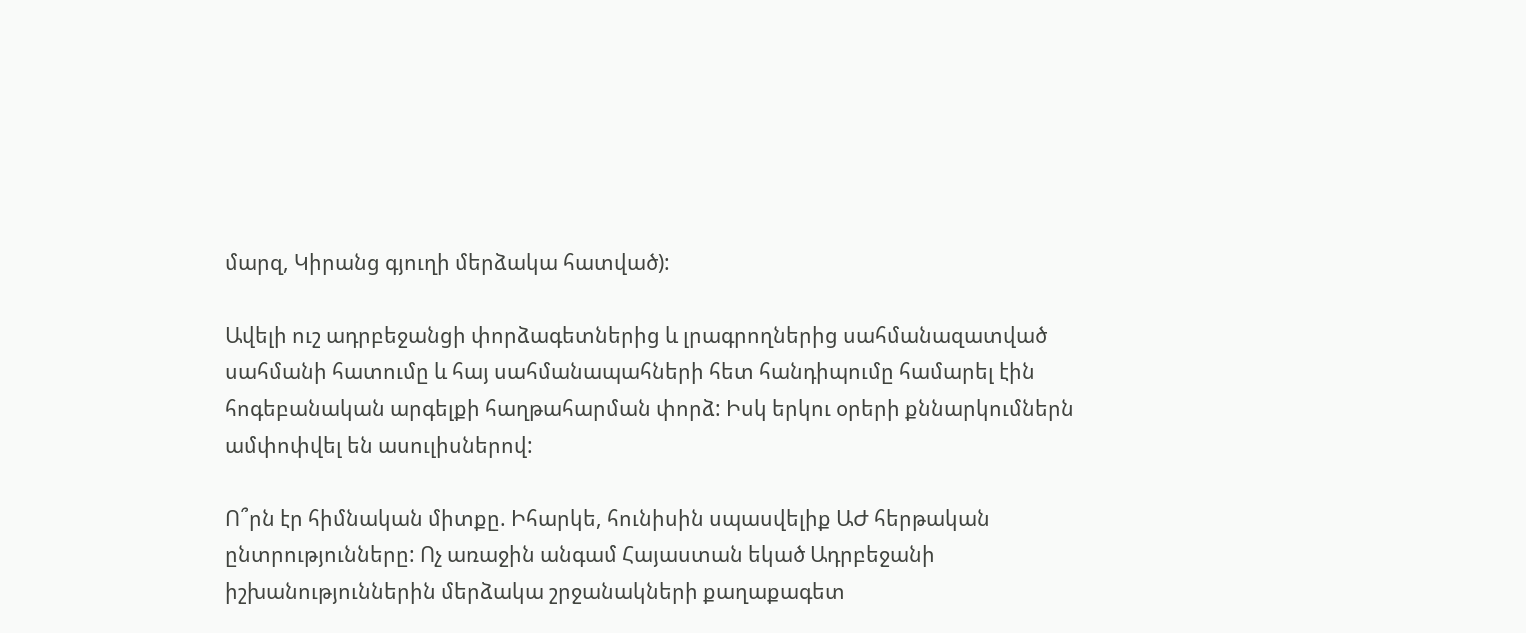մարզ, Կիրանց գյուղի մերձակա հատված):

Ավելի ուշ ադրբեջանցի փորձագետներից և լրագրողներից սահմանազատված սահմանի հատումը և հայ սահմանապահների հետ հանդիպումը համարել էին հոգեբանական արգելքի հաղթահարման փորձ: Իսկ երկու օրերի քննարկումներն ամփոփվել են ասուլիսներով:

Ո՞րն էր հիմնական միտքը. Իհարկե, հունիսին սպասվելիք ԱԺ հերթական ընտրությունները: Ոչ առաջին անգամ Հայաստան եկած Ադրբեջանի իշխանություններին մերձակա շրջանակների քաղաքագետ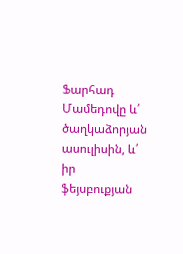Ֆարհադ Մամեդովը և՛ ծաղկաձորյան ասուլիսին, և՛ իր ֆեյսբուքյան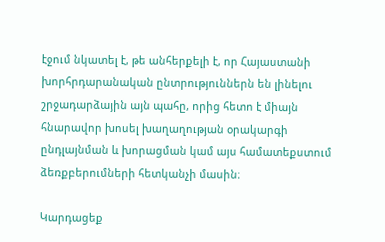էջում նկատել է, թե անհերքելի է, որ Հայաստանի խորհրդարանական ընտրություններն են լինելու շրջադարձային այն պահը, որից հետո է միայն հնարավոր խոսել խաղաղության օրակարգի ընդլայնման և խորացման կամ այս համատեքստում ձեռքբերումների հետկանչի մասին։

Կարդացեք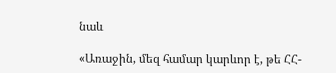նաև

«Առաջին, մեզ համար կարևոր է, թե ՀՀ-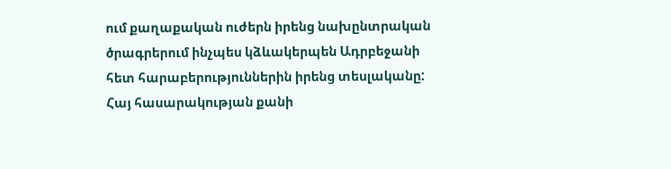ում քաղաքական ուժերն իրենց նախընտրական ծրագրերում ինչպես կձևակերպեն Ադրբեջանի հետ հարաբերություններին իրենց տեսլականը: Հայ հասարակության քանի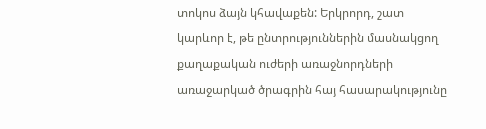տոկոս ձայն կհավաքեն: Երկրորդ, շատ կարևոր է, թե ընտրություններին մասնակցող քաղաքական ուժերի առաջնորդների առաջարկած ծրագրին հայ հասարակությունը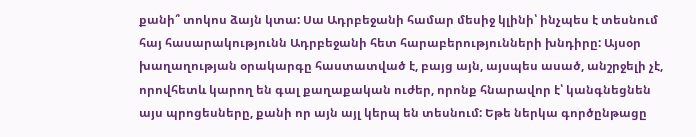քանի՞ տոկոս ձայն կտա: Սա Ադրբեջանի համար մեսիջ կլինի՝ ինչպես է տեսնում հայ հասարակությունն Ադրբեջանի հետ հարաբերությունների խնդիրը: Այսօր խաղաղության օրակարգը հաստատված է, բայց այն, այսպես ասած, անշրջելի չէ, որովհետև կարող են գալ քաղաքական ուժեր, որոնք հնարավոր է՝ կանգնեցնեն այս պրոցեսները, քանի որ այն այլ կերպ են տեսնում: Եթե ներկա գործընթացը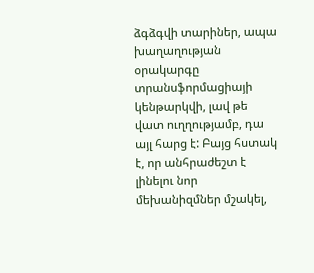ձգձգվի տարիներ, ապա խաղաղության օրակարգը տրանսֆորմացիայի կենթարկվի, լավ թե վատ ուղղությամբ, դա այլ հարց է: Բայց հստակ է, որ անհրաժեշտ է լինելու նոր մեխանիզմներ մշակել,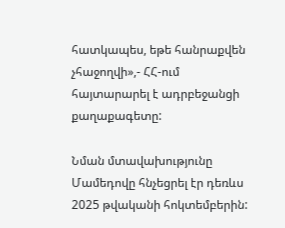հատկապես, եթե հանրաքվեն չհաջողվի»,- ՀՀ-ում հայտարարել է ադրբեջանցի քաղաքագետը:

Նման մտավախությունը Մամեդովը հնչեցրել էր դեռևս 2025 թվականի հոկտեմբերին: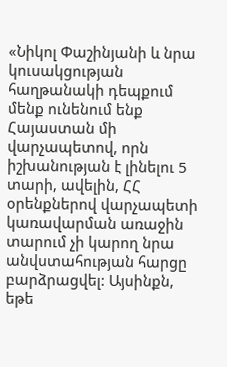«Նիկոլ Փաշինյանի և նրա կուսակցության հաղթանակի դեպքում մենք ունենում ենք Հայաստան մի վարչապետով, որն իշխանության է լինելու 5 տարի, ավելին, ՀՀ օրենքներով վարչապետի կառավարման առաջին տարում չի կարող նրա անվստահության հարցը բարձրացվել: Այսինքն, եթե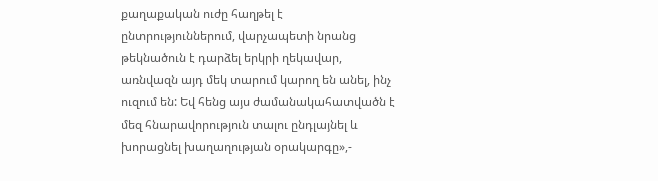քաղաքական ուժը հաղթել է ընտրություններում, վարչապետի նրանց թեկնածուն է դարձել երկրի ղեկավար, առնվազն այդ մեկ տարում կարող են անել, ինչ ուզում են: Եվ հենց այս ժամանակահատվածն է մեզ հնարավորություն տալու ընդլայնել և խորացնել խաղաղության օրակարգը»,-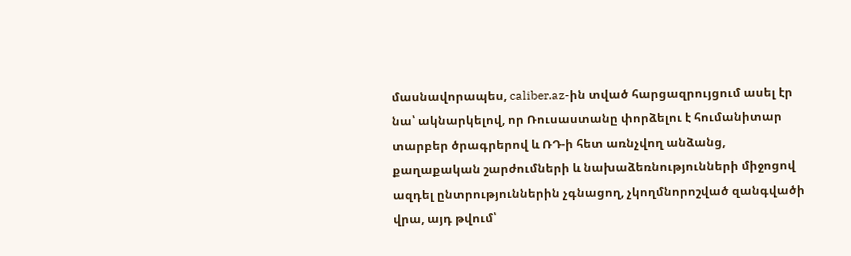մասնավորապես, caliber.az-ին տված հարցազրույցում ասել էր նա՝ ակնարկելով, որ Ռուսաստանը փորձելու է հումանիտար տարբեր ծրագրերով և ՌԴ-ի հետ առնչվող անձանց, քաղաքական շարժումների և նախաձեռնությունների միջոցով ազդել ընտրություններին չգնացող, չկողմնորոշված զանգվածի վրա, այդ թվում՝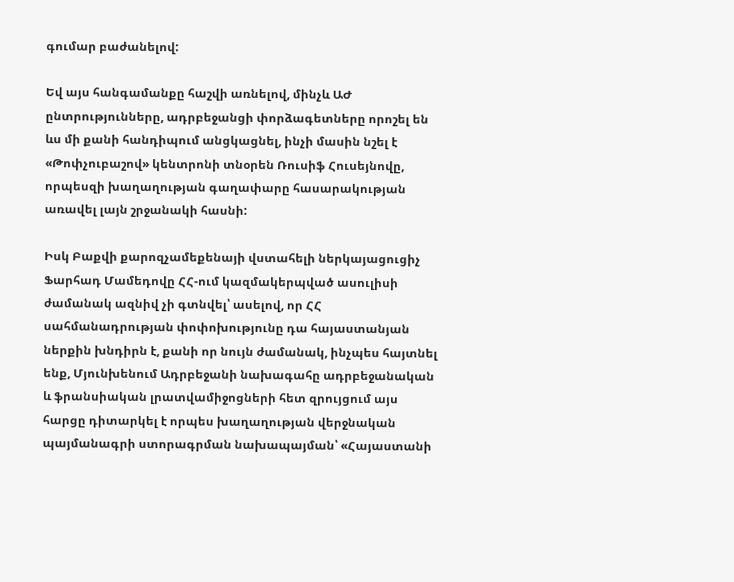գումար բաժանելով:

Եվ այս հանգամանքը հաշվի առնելով, մինչև ԱԺ ընտրությունները, ադրբեջանցի փորձագետները որոշել են ևս մի քանի հանդիպում անցկացնել, ինչի մասին նշել է «Թոփչուբաշով» կենտրոնի տնօրեն Ռուսիֆ Հուսեյնովը, որպեսզի խաղաղության գաղափարը հասարակության առավել լայն շրջանակի հասնի:

Իսկ Բաքվի քարոզչամեքենայի վստահելի ներկայացուցիչ Ֆարհադ Մամեդովը ՀՀ-ում կազմակերպված ասուլիսի ժամանակ ազնիվ չի գտնվել՝ ասելով, որ ՀՀ սահմանադրության փոփոխությունը դա հայաստանյան ներքին խնդիրն է, քանի որ նույն ժամանակ, ինչպես հայտնել ենք, Մյունխենում Ադրբեջանի նախագահը ադրբեջանական և ֆրանսիական լրատվամիջոցների հետ զրույցում այս հարցը դիտարկել է որպես խաղաղության վերջնական պայմանագրի ստորագրման նախապայման՝ «Հայաստանի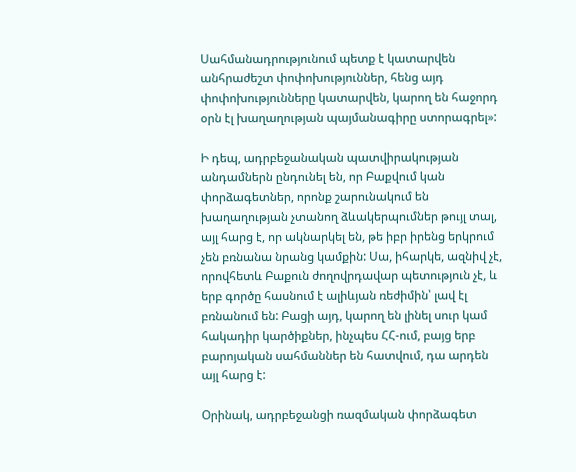Սահմանադրությունում պետք է կատարվեն անհրաժեշտ փոփոխություններ, հենց այդ փոփոխությունները կատարվեն, կարող են հաջորդ օրն էլ խաղաղության պայմանագիրը ստորագրել»:

Ի դեպ, ադրբեջանական պատվիրակության անդամներն ընդունել են, որ Բաքվում կան փորձագետներ, որոնք շարունակում են խաղաղության չտանող ձևակերպումներ թույլ տալ, այլ հարց է, որ ակնարկել են, թե իբր իրենց երկրում չեն բռնանա նրանց կամքին: Սա, իհարկե, ազնիվ չէ, որովհետև Բաքուն ժողովրդավար պետություն չէ, և երբ գործը հասնում է ալիևյան ռեժիմին՝ լավ էլ բռնանում են: Բացի այդ, կարող են լինել սուր կամ հակադիր կարծիքներ, ինչպես ՀՀ-ում, բայց երբ բարոյական սահմաններ են հատվում, դա արդեն այլ հարց է:

Օրինակ, ադրբեջանցի ռազմական փորձագետ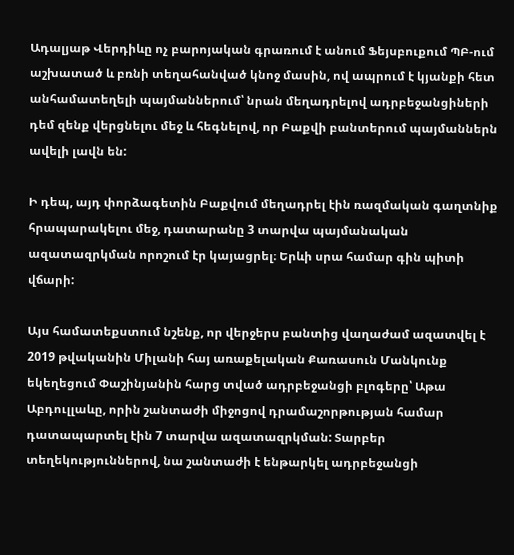Ադալյաթ Վերդիևը ոչ բարոյական գրառում է անում Ֆեյսբուքում ՊԲ-ում աշխատած և բռնի տեղահանված կնոջ մասին, ով ապրում է կյանքի հետ անհամատեղելի պայմաններում՝ նրան մեղադրելով ադրբեջանցիների դեմ զենք վերցնելու մեջ և հեգնելով, որ Բաքվի բանտերում պայմաններն ավելի լավն են:

Ի դեպ, այդ փորձագետին Բաքվում մեղադրել էին ռազմական գաղտնիք հրապարակելու մեջ, դատարանը 3 տարվա պայմանական ազատազրկման որոշում էր կայացրել։ Երևի սրա համար գին պիտի վճարի:

Այս համատեքստում նշենք, որ վերջերս բանտից վաղաժամ ազատվել է 2019 թվականին Միլանի հայ առաքելական Քառասուն Մանկունք եկեղեցում Փաշինյանին հարց տված ադրբեջանցի բլոգերը՝ Աթա Աբդուլլաևը, որին շանտաժի միջոցով դրամաշորթության համար դատապարտել էին 7 տարվա ազատազրկման: Տարբեր տեղեկություններով, նա շանտաժի է ենթարկել ադրբեջանցի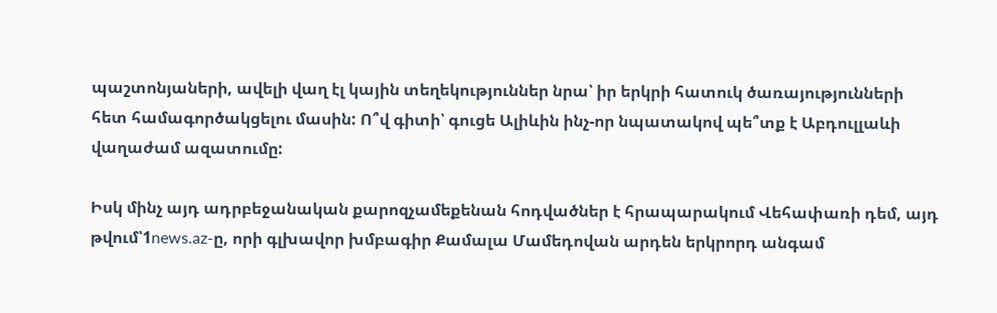պաշտոնյաների, ավելի վաղ էլ կային տեղեկություններ նրա՝ իր երկրի հատուկ ծառայությունների հետ համագործակցելու մասին: Ո՞վ գիտի՝ գուցե Ալիևին ինչ-որ նպատակով պե՞տք է Աբդուլլաևի վաղաժամ ազատումը:

Իսկ մինչ այդ ադրբեջանական քարոզչամեքենան հոդվածներ է հրապարակում Վեհափառի դեմ, այդ թվում՝1news.az-ը, որի գլխավոր խմբագիր Քամալա Մամեդովան արդեն երկրորդ անգամ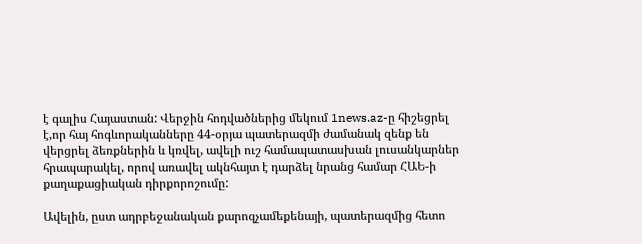է գալիս Հայաստան: Վերջին հոդվածներից մեկում 1news.az-ը հիշեցրել է,որ հայ հոգևորականները 44-օրյա պատերազմի ժամանակ զենք են վերցրել ձեռքներին և կռվել, ավելի ուշ համապատասխան լուսանկարներ հրապարակել, որով առավել ակնհայտ է դարձել նրանց համար ՀԱԵ-ի քաղաքացիական դիրքորոշումը:

Ավելին, ըստ ադրբեջանական քարոզչամեքենայի, պատերազմից հետո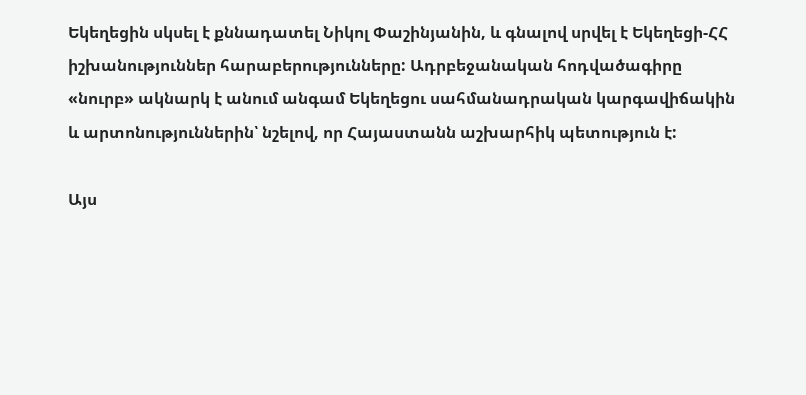Եկեղեցին սկսել է քննադատել Նիկոլ Փաշինյանին, և գնալով սրվել է Եկեղեցի-ՀՀ իշխանություններ հարաբերությունները: Ադրբեջանական հոդվածագիրը «նուրբ» ակնարկ է անում անգամ Եկեղեցու սահմանադրական կարգավիճակին և արտոնություններին՝ նշելով, որ Հայաստանն աշխարհիկ պետություն է:

Այս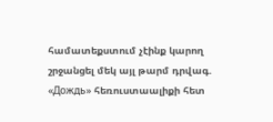համատեքստում չէինք կարող շրջանցել մեկ այլ թարմ դրվագ. «Дождь» հեռուստաալիքի հետ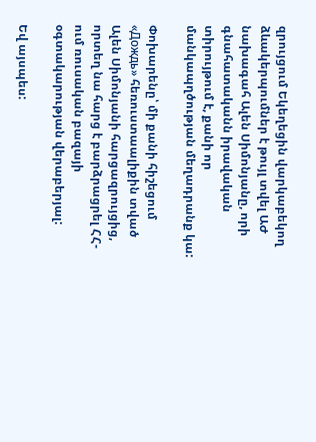զրույցում Եկեղեցին վարկաբեկող ձևակերպումներ է թույլ տվել ԱԺ նախագահ Ալեն Սիմոնյանը, որի գնահատականն իրավական տիրույթում է, քանի որ մանկապղծության մեղադրանք կա:

Փոխարենը՝ մի քանի հիշեցում «Дождь» հեռուստաալիքին տված Ալեն Սիմոնյանի հարցազրույցից, որտեղ նա հարց է բարձրացրել ՀՀ-ում ռուսական բազայի օգտակարության վերաբերյալ:

Եվ այսպես: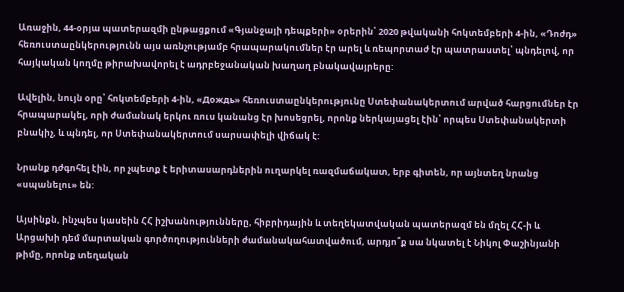Առաջին, 44-օրյա պատերազմի ընթացքում «Գյանջայի դեպքերի» օրերին՝ 2020 թվականի հոկտեմբերի 4-ին, «Դոժդ» հեռուստաընկերությունն այս առնչությամբ հրապարակումներ էր արել և ռեպորտաժ էր պատրաստել՝ պնդելով, որ հայկական կողմը թիրախավորել է ադրբեջանական խաղաղ բնակավայրերը:

Ավելին, նույն օրը՝ հոկտեմբերի 4-ին, «Дождь» հեռուստաընկերությունը Ստեփանակերտում արված հարցումներ էր հրապարակել, որի ժամանակ երկու ռուս կանանց էր խոսեցրել, որոնք ներկայացել էին՝ որպես Ստեփանակերտի բնակիչ, և պնդել, որ Ստեփանակերտում սարսափելի վիճակ է:

Նրանք դժգոհել էին, որ չպետք է երիտասարդներին ուղարկել ռազմաճակատ, երբ գիտեն, որ այնտեղ նրանց «սպանելու» են:

Այսինքն, ինչպես կասեին ՀՀ իշխանությունները, հիբրիդային և տեղեկատվական պատերազմ են մղել ՀՀ-ի և Արցախի դեմ մարտական գործողությունների ժամանակահատվածում, արդյո՞ք սա նկատել է Նիկոլ Փաշինյանի թիմը, որոնք տեղական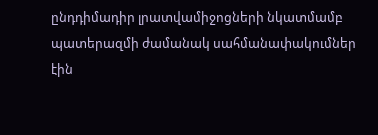ընդդիմադիր լրատվամիջոցների նկատմամբ պատերազմի ժամանակ սահմանափակումներ էին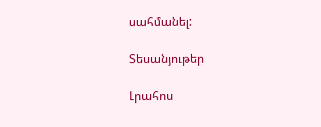սահմանել:

Տեսանյութեր

Լրահոս